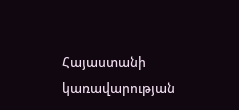Հայաստանի կառավարության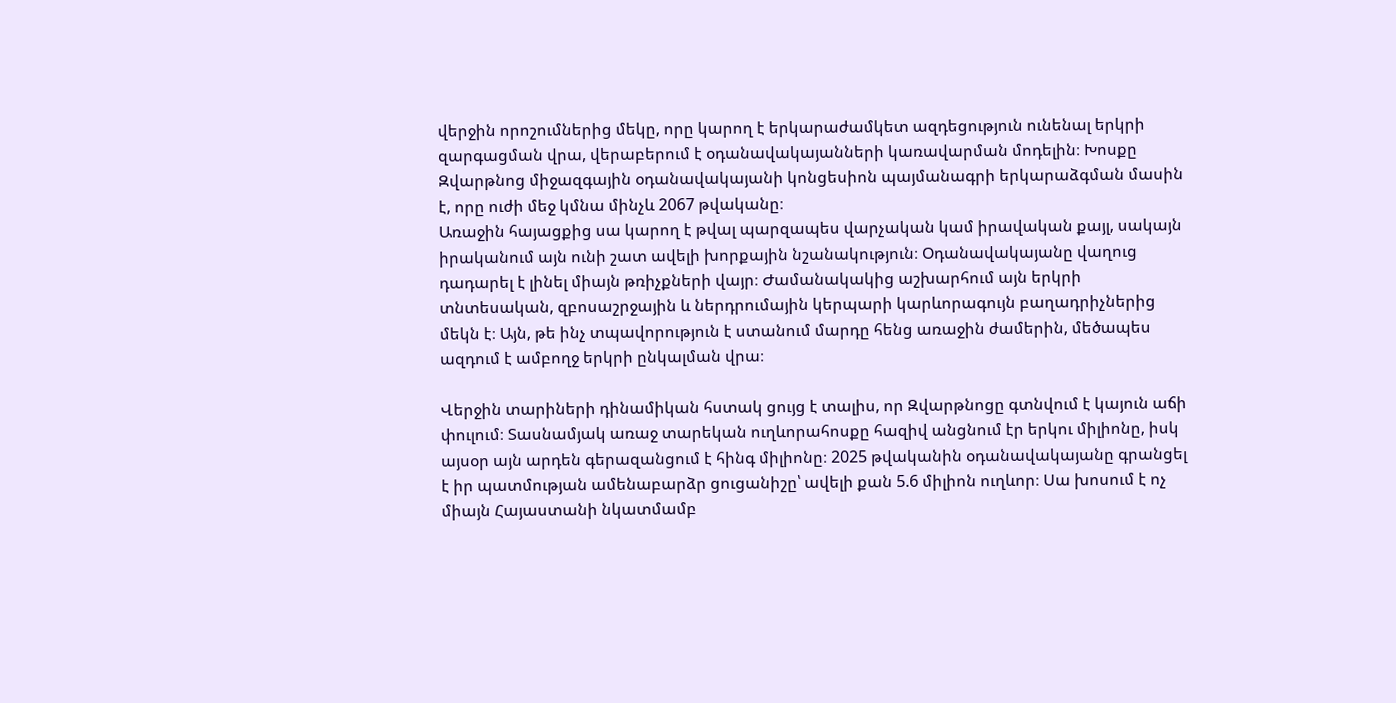վերջին որոշումներից մեկը, որը կարող է երկարաժամկետ ազդեցություն ունենալ երկրի զարգացման վրա, վերաբերում է օդանավակայանների կառավարման մոդելին։ Խոսքը Զվարթնոց միջազգային օդանավակայանի կոնցեսիոն պայմանագրի երկարաձգման մասին է, որը ուժի մեջ կմնա մինչև 2067 թվականը։
Առաջին հայացքից սա կարող է թվալ պարզապես վարչական կամ իրավական քայլ, սակայն իրականում այն ունի շատ ավելի խորքային նշանակություն։ Օդանավակայանը վաղուց դադարել է լինել միայն թռիչքների վայր։ Ժամանակակից աշխարհում այն երկրի տնտեսական, զբոսաշրջային և ներդրումային կերպարի կարևորագույն բաղադրիչներից մեկն է։ Այն, թե ինչ տպավորություն է ստանում մարդը հենց առաջին ժամերին, մեծապես ազդում է ամբողջ երկրի ընկալման վրա։

Վերջին տարիների դինամիկան հստակ ցույց է տալիս, որ Զվարթնոցը գտնվում է կայուն աճի փուլում։ Տասնամյակ առաջ տարեկան ուղևորահոսքը հազիվ անցնում էր երկու միլիոնը, իսկ այսօր այն արդեն գերազանցում է հինգ միլիոնը։ 2025 թվականին օդանավակայանը գրանցել է իր պատմության ամենաբարձր ցուցանիշը՝ ավելի քան 5.6 միլիոն ուղևոր։ Սա խոսում է ոչ միայն Հայաստանի նկատմամբ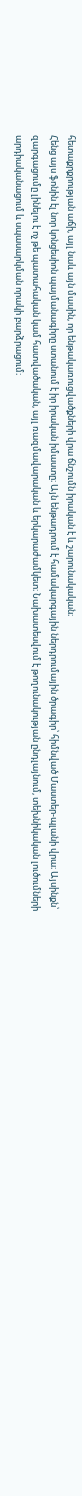հետաքրքրության աճի, այլ նաև այն մասին, որ ենթակառուցվածքների վրա ճնշումն իրական է և շարունակական։
Հենց այս ֆոնին էլ նոր կոնցեսիոն պայմանագիրը ստանում է իր իրական իմաստը։ Այն ենթադրում է համակարգային ներդրումային ծրագիր՝ հիմնված Մաստեր-պլանի վրա։ Այսինքն՝ զարգացումը լինելու է ոչ թե պատահական կամ հատվածական, այլ ռազմավարական և երկարաժամկետ։ Նախատեսվում է թողունակության ընդլայնում, տեխնիկական լուծումների արդիականացում և սպասարկման որակի բարձրացում։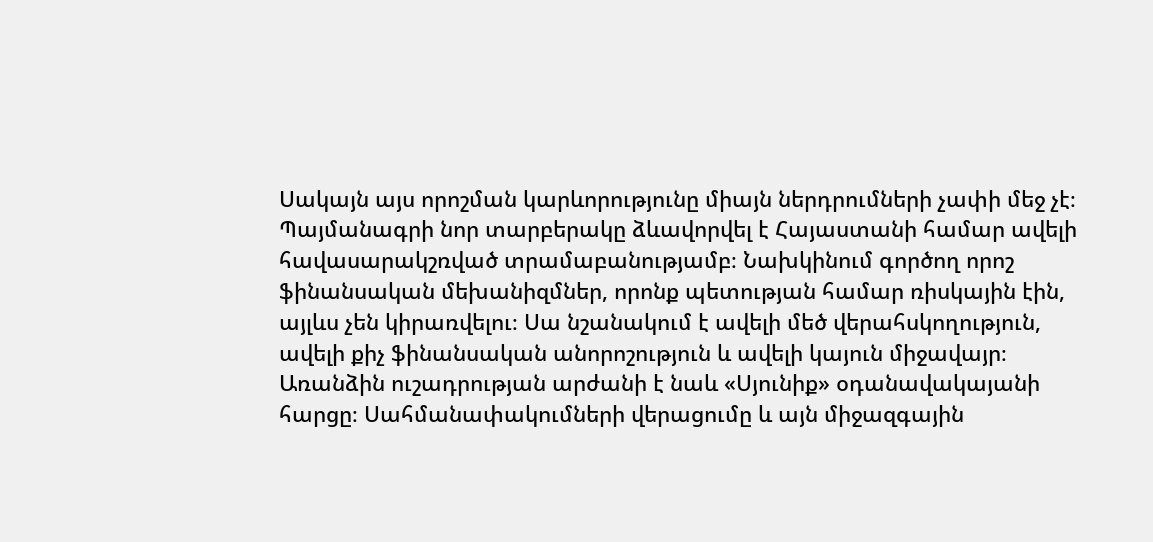Սակայն այս որոշման կարևորությունը միայն ներդրումների չափի մեջ չէ։ Պայմանագրի նոր տարբերակը ձևավորվել է Հայաստանի համար ավելի հավասարակշռված տրամաբանությամբ։ Նախկինում գործող որոշ ֆինանսական մեխանիզմներ, որոնք պետության համար ռիսկային էին, այլևս չեն կիրառվելու։ Սա նշանակում է ավելի մեծ վերահսկողություն, ավելի քիչ ֆինանսական անորոշություն և ավելի կայուն միջավայր։
Առանձին ուշադրության արժանի է նաև «Սյունիք» օդանավակայանի հարցը։ Սահմանափակումների վերացումը և այն միջազգային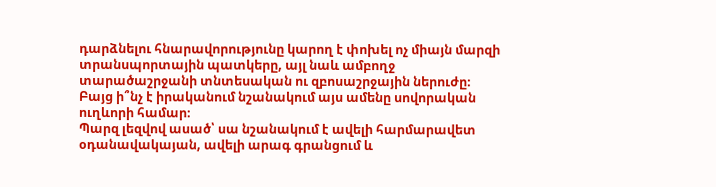դարձնելու հնարավորությունը կարող է փոխել ոչ միայն մարզի տրանսպորտային պատկերը, այլ նաև ամբողջ տարածաշրջանի տնտեսական ու զբոսաշրջային ներուժը։
Բայց ի՞նչ է իրականում նշանակում այս ամենը սովորական ուղևորի համար։
Պարզ լեզվով ասած՝ սա նշանակում է ավելի հարմարավետ օդանավակայան, ավելի արագ գրանցում և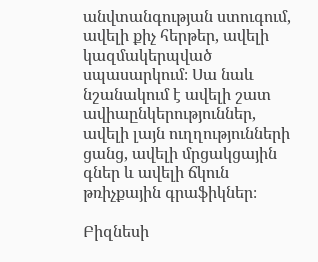անվտանգության ստուգում, ավելի քիչ հերթեր, ավելի կազմակերպված սպասարկում։ Սա նաև նշանակում է ավելի շատ ավիաընկերություններ, ավելի լայն ուղղությունների ցանց, ավելի մրցակցային գներ և ավելի ճկուն թռիչքային գրաֆիկներ։

Բիզնեսի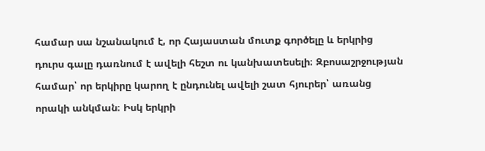համար սա նշանակում է, որ Հայաստան մուտք գործելը և երկրից դուրս գալը դառնում է ավելի հեշտ ու կանխատեսելի։ Զբոսաշրջության համար՝ որ երկիրը կարող է ընդունել ավելի շատ հյուրեր՝ առանց որակի անկման։ Իսկ երկրի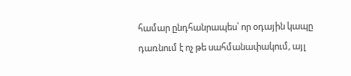համար ընդհանրապես՝ որ օդային կապը դառնում է ոչ թե սահմանափակում, այլ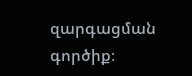զարգացման գործիք։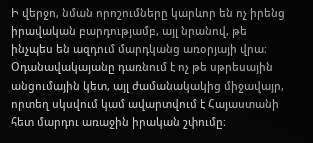Ի վերջո, նման որոշումները կարևոր են ոչ իրենց իրավական բարդությամբ, այլ նրանով, թե ինչպես են ազդում մարդկանց առօրյայի վրա։ Օդանավակայանը դառնում է ոչ թե սթրեսային անցումային կետ, այլ ժամանակակից միջավայր, որտեղ սկսվում կամ ավարտվում է Հայաստանի հետ մարդու առաջին իրական շփումը։